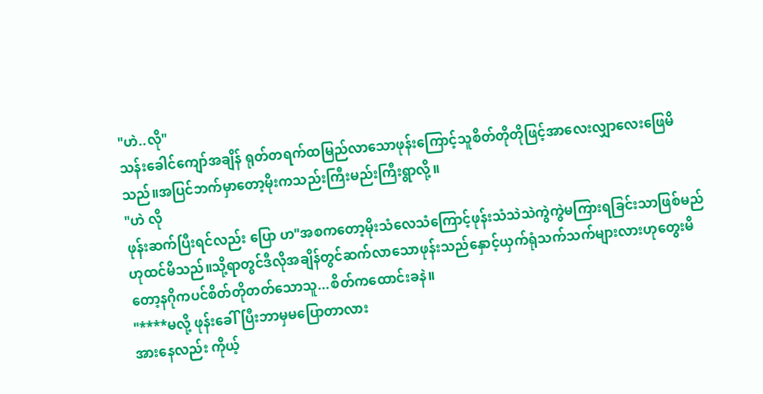"ဟဲ..လို"
သန်းခေါင်ကျော်အချိန် ရုတ်တရက်ထမြည်လာသောဖုန်းကြောင့်သူစိတ်တိုတိုဖြင့်အာလေးလျှာလေးဖြေမိသည်။အပြင်ဘက်မှာတော့မိုးကသည်းကြီးမည်းကြီးရွာလို့။
"ဟဲ လို
ဖုန်းဆက်ပြီးရင်လည်း ပြော ဟ"အစကတော့မိုးသံလေသံကြောင့်ဖုန်းသံသဲသဲကွဲကွဲမကြားရခြင်းသာဖြစ်မည်ဟုထင်မိသည်။သို့ရာတွင်ဒီလိုအချိန်တွင်ဆက်လာသောဖုန်းသည်နှောင့်ယှက်ရုံသက်သက်များလားဟုတွေးမိတော့နဂိုကပင်စိတ်တိုတတ်သောသူ...စိတ်ကထောင်းခနဲ။
"****မလို့ ဖုန်းခေါ်ပြီးဘာမှမပြောတာလား
အားနေလည်း ကိုယ့်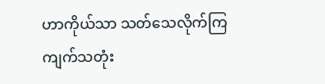ဟာကိုယ်သာ သတ်သေလိုက်ကြ
ကျက်သတုံး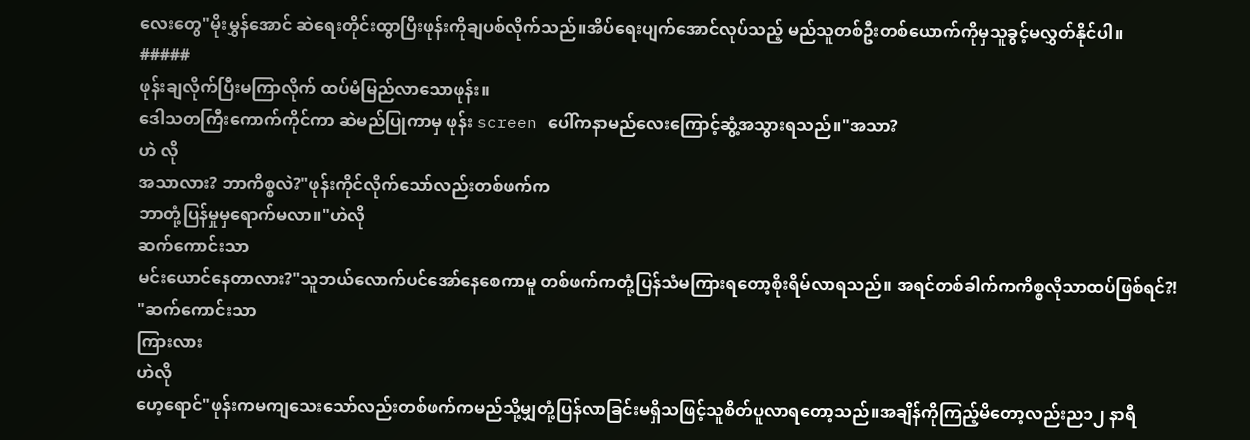လေးတွေ"မိုးမွှန်အောင် ဆဲရေးတိုင်းထွာပြီးဖုန်းကိုချပစ်လိုက်သည်။အိပ်ရေးပျက်အောင်လုပ်သည့် မည်သူတစ်ဦးတစ်ယောက်ကိုမှသူခွင့်မလွှတ်နိုင်ပါ။
#####
ဖုန်းချလိုက်ပြီးမကြာလိုက် ထပ်မံမြည်လာသောဖုန်း။
ဒေါသတကြီးကောက်ကိုင်ကာ ဆဲမည်ပြုကာမှ ဖုန်း screen ပေါ်ကနာမည်လေးကြောင့်ဆွံ့အသွားရသည်။"အသာ?
ဟဲ လို
အသာလား? ဘာကိစ္စလဲ?"ဖုန်းကိုင်လိုက်သော်လည်းတစ်ဖက်က
ဘာတုံ့ပြန်မှုမှရောက်မလာ။"ဟဲလို
ဆက်ကောင်းသာ
မင်းယောင်နေတာလား?"သူဘယ်လောက်ပင်အော်နေစေကာမူ တစ်ဖက်ကတုံ့ပြန်သံမကြားရတော့စိုးရိမ်လာရသည်။ အရင်တစ်ခါက်ကကိစ္စလိုသာထပ်ဖြစ်ရင်?!
"ဆက်ကောင်းသာ
ကြားလား
ဟဲလို
ဟေ့ရောင်"ဖုန်းကမကျသေးသော်လည်းတစ်ဖက်ကမည်သို့မျှတုံ့ပြန်လာခြင်းမရှိသဖြင့်သူစိတ်ပူလာရတော့သည်။အချိန်ကိုကြည့်မိတော့လည်းည၁၂ နာရီ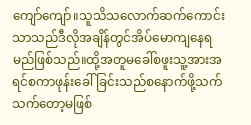ကျော်ကျော်။သူသိသလောက်ဆက်ကောင်းသာသည်ဒီလိုအချိန်တွင်အိပ်မောကျနေရမည်ဖြစ်သည်။ထို့အတူမခေါ်စဖူးသူ့အားအရင်စကာဖုန်းခေါ်ခြင်းသည်စနောက်ဖို့သက်သက်တော့မဖြစ်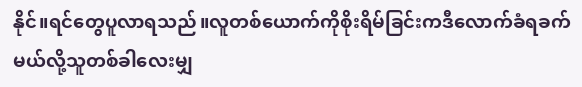နိုင်။ရင်တွေပူလာရသည်။လူတစ်ယောက်ကိုစိုးရိမ်ခြင်းကဒီလောက်ခံရခက်မယ်လို့သူတစ်ခါလေးမျှ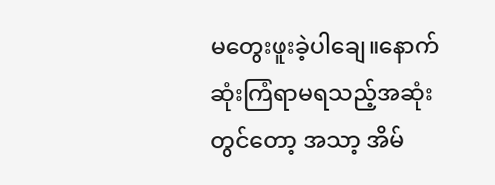မတွေးဖူးခဲ့ပါချေ။နောက်ဆုံးကြံရာမရသည့်အဆုံးတွင်တော့ အသာ့ အိမ်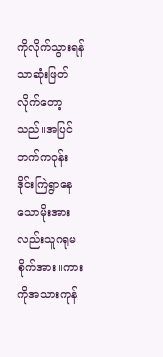ကိုလိုက်သွားရန်သာဆုံးဖြတ်လိုက်တော့သည်။အပြင်ဘက်ကဝုန်းဒိုင်းကြဲရွာနေသောမိုးအားလည်းသူဂရုမစိုက်အား။ကားကိုအသားကုန်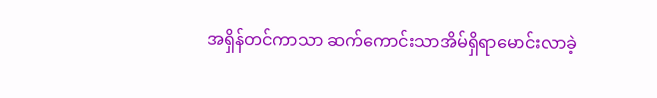အရှိန်တင်ကာသာ ဆက်ကောင်းသာအိမ်ရှိရာမောင်းလာခဲ့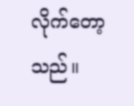လိုက်တော့သည်။